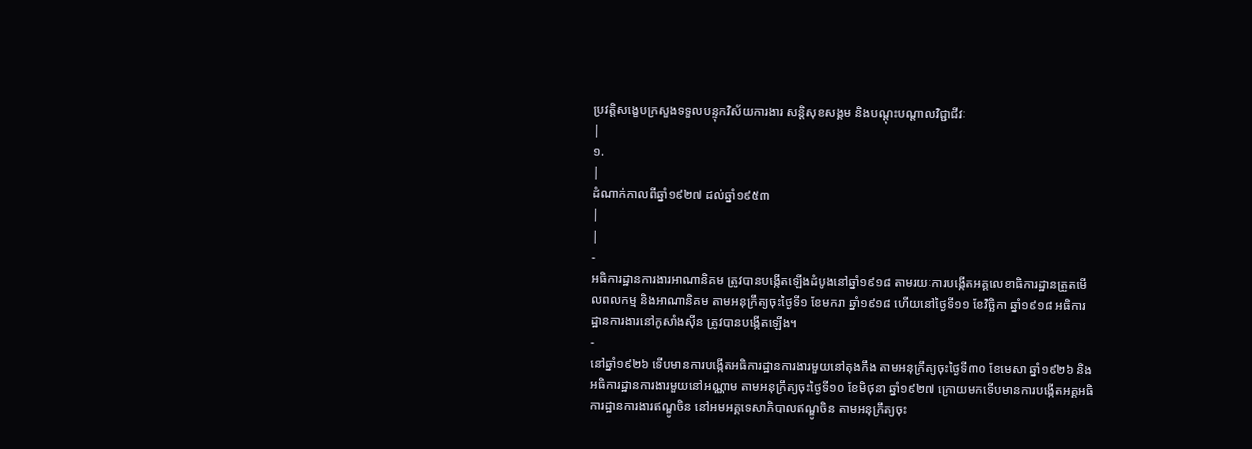ប្រវត្តិសង្ខេបក្រសួងទទួលបន្ទុកវិស័យការងារ សន្តិសុខសង្គម និងបណ្តុះបណ្តាលវិជ្ជាជីវៈ
|
១.
|
ដំណាក់កាលពីឆ្នាំ១៩២៧ ដល់ឆ្នាំ១៩៥៣
|
|
-
អធិការដ្ឋានការងារអាណានិគម ត្រូវបានបង្កើតឡើងដំបូងនៅឆ្នាំ១៩១៨ តាមរយៈការបង្កើតអគ្គលេខាធិការដ្ឋានត្រួតមើលពលកម្ម និងអាណានិគម តាមអនុក្រឹត្យចុះថ្ងៃទី១ ខែមករា ឆ្នាំ១៩១៨ ហើយនៅថ្ងៃទី១១ ខែវិច្ឆិកា ឆ្នាំ១៩១៨ អធិការដ្ឋានការងារនៅកូសាំងស៊ីន ត្រូវបានបង្កើតឡើង។
-
នៅឆ្នាំ១៩២៦ ទើបមានការបង្កើតអធិការដ្ឋានការងារមួយនៅតុងកឹង តាមអនុក្រឹត្យចុះថ្ងៃទី៣០ ខែមេសា ឆ្នាំ១៩២៦ និងអធិការដ្ឋានការងារមួយនៅអណ្ណាម តាមអនុក្រឹត្យចុះថ្ងៃទី១០ ខែមិថុនា ឆ្នាំ១៩២៧ ក្រោយមកទើបមានការបង្កើតអគ្គអធិការដ្ឋានការងារឥណ្ឌូចិន នៅអមអគ្គទេសាភិបាលឥណ្ឌូចិន តាមអនុក្រឹត្យចុះ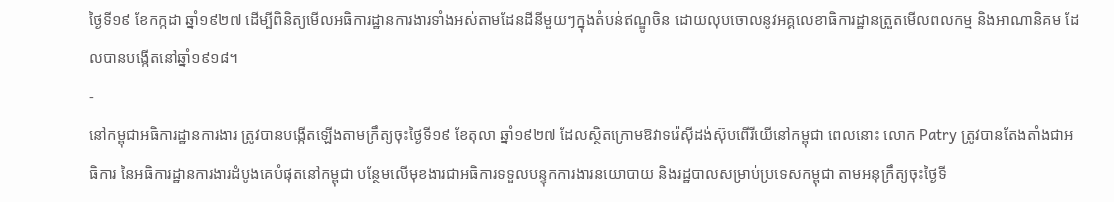ថ្ងៃទី១៩ ខែកក្កដា ឆ្នាំ១៩២៧ ដើម្បីពិនិត្យមើលអធិការដ្ឋានការងារទាំងអស់តាមដែនដីនីមួយៗក្នុងតំបន់ឥណ្ឌូចិន ដោយលុបចោលនូវអគ្គលេខាធិការដ្ឋានត្រួតមើលពលកម្ម និងអាណានិគម ដែលបានបង្កើតនៅឆ្នាំ១៩១៨។
-
នៅកម្ពុជាអធិការដ្ឋានការងារ ត្រូវបានបង្កើតឡើងតាមក្រឹត្យចុះថ្ងៃទី១៩ ខែតុលា ឆ្នាំ១៩២៧ ដែលស្ថិតក្រោមឱវាទរ៉េស៊ីដង់ស៊ុបពើរីយើនៅកម្ពុជា ពេលនោះ លោក Patry ត្រូវបានតែងតាំងជាអធិការ នៃអធិការដ្ឋានការងារដំបូងគេបំផុតនៅកម្ពុជា បន្ថែមលើមុខងារជាអធិការទទួលបន្ទុកការងារនយោបាយ និងរដ្ឋបាលសម្រាប់ប្រទេសកម្ពុជា តាមអនុក្រឹត្យចុះថ្ងៃទី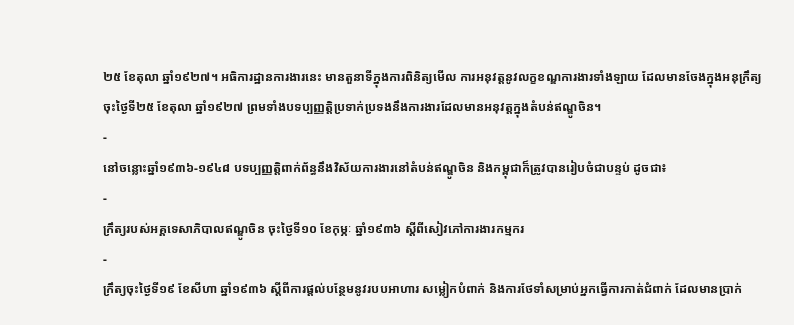២៥ ខែតុលា ឆ្នាំ១៩២៧។ អធិការដ្ឋានការងារនេះ មានតួនាទីក្នុងការពិនិត្យមើល ការអនុវត្តនូវលក្ខខណ្ឌការងារទាំងឡាយ ដែលមានចែងក្នុងអនុក្រឹត្យចុះថ្ងៃទី២៥ ខែតុលា ឆ្នាំ១៩២៧ ព្រមទាំងបទប្បញ្ញត្តិប្រទាក់ប្រទងនឹងការងារដែលមានអនុវត្តក្នុងតំបន់ឥណ្ឌូចិន។
-
នៅចន្លោះឆ្នាំ១៩៣៦-១៩៤៨ បទប្បញ្ញត្តិពាក់ព័ន្ធនឹងវិស័យការងារនៅតំបន់ឥណ្ឌូចិន និងកម្ពុជាក៏ត្រូវបានរៀបចំជាបន្ទប់ ដូចជា៖
-
ក្រឹត្យរបស់អគ្គទេសាភិបាលឥណ្ឌូចិន ចុះថ្ងៃទី១០ ខែកុម្ភៈ ឆ្នាំ១៩៣៦ ស្តីពីសៀវភៅការងារកម្មករ
-
ក្រឹត្យចុះថ្ងៃទី១៩ ខែសីហា ឆ្នាំ១៩៣៦ ស្តីពីការផ្តល់បន្ថែមនូវរបបអាហារ សម្លៀកបំពាក់ និងការថែទាំសម្រាប់អ្នកធ្វើការកាត់ជំពាក់ ដែលមានប្រាក់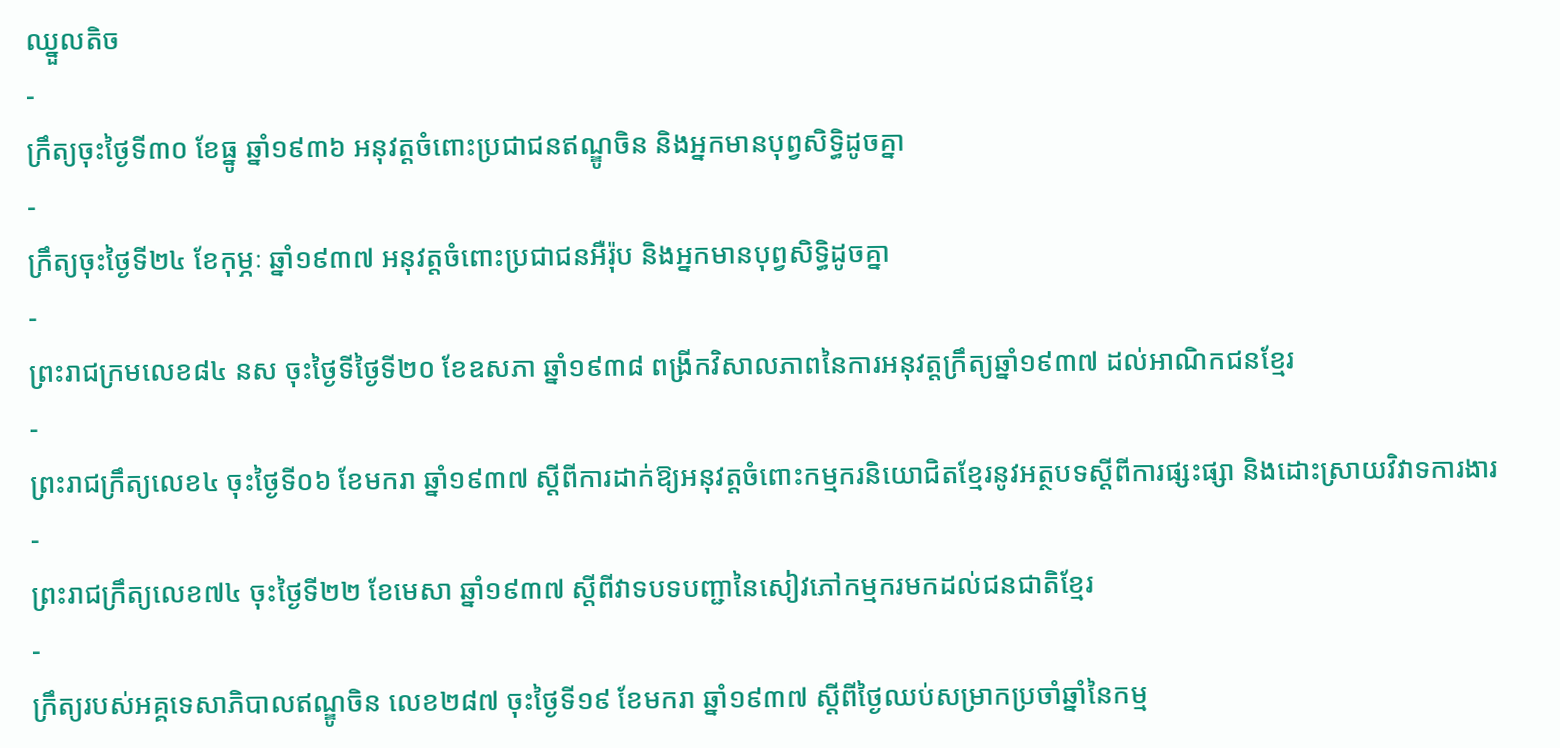ឈ្នួលតិច
-
ក្រឹត្យចុះថ្ងៃទី៣០ ខែធ្នូ ឆ្នាំ១៩៣៦ អនុវត្តចំពោះប្រជាជនឥណ្ឌូចិន និងអ្នកមានបុព្វសិទ្ធិដូចគ្នា
-
ក្រឹត្យចុះថ្ងៃទី២៤ ខែកុម្ភៈ ឆ្នាំ១៩៣៧ អនុវត្តចំពោះប្រជាជនអឺរ៉ុប និងអ្នកមានបុព្វសិទ្ធិដូចគ្នា
-
ព្រះរាជក្រមលេខ៨៤ នស ចុះថ្ងៃទីថ្ងៃទី២០ ខែឧសភា ឆ្នាំ១៩៣៨ ពង្រីកវិសាលភាពនៃការអនុវត្តក្រឹត្យឆ្នាំ១៩៣៧ ដល់អាណិកជនខ្មែរ
-
ព្រះរាជក្រឹត្យលេខ៤ ចុះថ្ងៃទី០៦ ខែមករា ឆ្នាំ១៩៣៧ ស្តីពីការដាក់ឱ្យអនុវត្តចំពោះកម្មករនិយោជិតខ្មែរនូវអត្ថបទស្តីពីការផ្សះផ្សា និងដោះស្រាយវិវាទការងារ
-
ព្រះរាជក្រឹត្យលេខ៧៤ ចុះថ្ងៃទី២២ ខែមេសា ឆ្នាំ១៩៣៧ ស្តីពីវាទបទបញ្ជានៃសៀវភៅកម្មករមកដល់ជនជាតិខ្មែរ
-
ក្រឹត្យរបស់អគ្គទេសាភិបាលឥណ្ឌូចិន លេខ២៨៧ ចុះថ្ងៃទី១៩ ខែមករា ឆ្នាំ១៩៣៧ ស្តីពីថ្ងៃឈប់សម្រាកប្រចាំឆ្នាំនៃកម្ម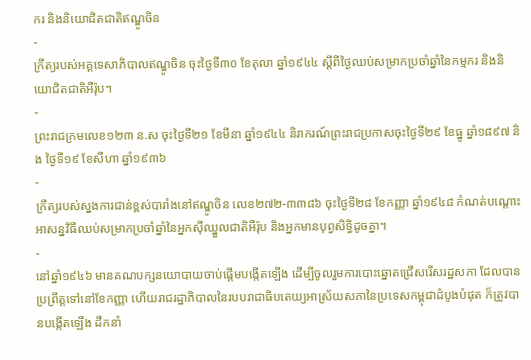ករ និងនិយោជិតជាតិឥណ្ឌូចិន
-
ក្រឹត្យរបស់អគ្គទេសាភិបាលឥណ្ឌូចិន ចុះថ្ងៃទី៣០ ខែតុលា ឆ្នាំ១៩៤៤ ស្តីពីថ្ងៃឈប់សម្រាកប្រចាំឆ្នាំនៃកម្មករ និងនិយោជិតជាតិអឺរ៉ុប។
-
ព្រះរាជក្រមលេខ១២៣ ន.ស ចុះថ្ងៃទី២១ ខែមីនា ឆ្នាំ១៩៤៤ និរាករណ៍ព្រះរាជប្រកាសចុះថ្ងៃទី២៩ ខែធ្នូ ឆ្នាំ១៨៩៧ និង ថ្ងៃទី១៩ ខែសីហា ឆ្នាំ១៩៣៦
-
ក្រឹត្យរបស់ស្នងការជាន់ខ្ពស់បារាំងនៅឥណ្ឌូចិន លេខ២៧២-៣៣៨៦ ចុះថ្ងៃទី២៨ ខែកញ្ញា ឆ្នាំ១៩៤៨ កំណត់បណ្តោះអាសន្នវិធីឈប់សម្រាកប្រចាំឆ្នាំនៃអ្នកស៊ីឈ្នួលជាតិអឺរ៉ុប និងអ្នកមានបុព្វសិទ្ធិដូចគ្នា។
-
នៅឆ្នាំ១៩៤៦ មានគណបក្សនយោបាយចាប់ផ្តើមបង្កើតឡើង ដើម្បីចូលរួមការបោះឆ្នោតជ្រើសរើសរដ្ឋសភា ដែលបានប្រព្រឹត្តទៅនៅខែកញ្ញា ហើយរាជរដ្ឋាភិបាលនៃរបបរាជាធិបតេយ្យអាស្រ័យសភានៃប្រទេសកម្ពុជាដំបូងបំផុត ក៏ត្រូវបានបង្កើតឡើង ដឹកនាំ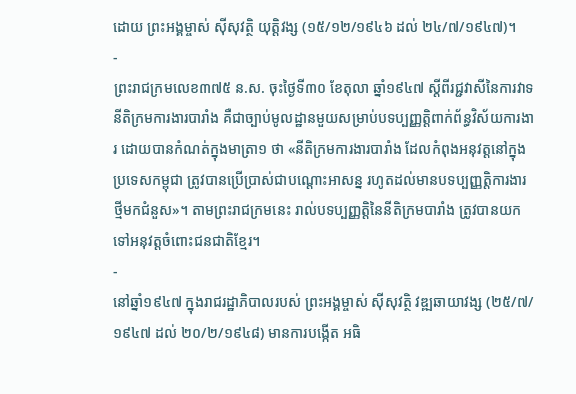ដោយ ព្រះអង្គម្ចាស់ ស៊ីសុវត្ថិ យុត្តិវង្ស (១៥/១២/១៩៤៦ ដល់ ២៤/៧/១៩៤៧)។
-
ព្រះរាជក្រមលេខ៣៧៥ ន.ស. ចុះថ្ងៃទី៣០ ខែតុលា ឆ្នាំ១៩៤៧ ស្តីពីរជ្ជវាសីនៃការវាទនីតិក្រមការងារបារាំង គឺជាច្បាប់មូលដ្ឋានមួយសម្រាប់បទប្បញ្ញត្តិពាក់ព័ន្ធវិស័យការងារ ដោយបានកំណត់ក្នុងមាត្រា១ ថា «នីតិក្រមការងារបារាំង ដែលកំពុងអនុវត្តនៅក្នុងប្រទេសកម្ពុជា ត្រូវបានប្រើប្រាស់ជាបណ្តោះអាសន្ន រហូតដល់មានបទប្បញ្ញត្តិការងារថ្មីមកជំនួស»។ តាមព្រះរាជក្រមនេះ រាល់បទប្បញ្ញត្តិនៃនីតិក្រមបារាំង ត្រូវបានយកទៅអនុវត្តចំពោះជនជាតិខ្មែរ។
-
នៅឆ្នាំ១៩៤៧ ក្នុងរាជរដ្ឋាភិបាលរបស់ ព្រះអង្គម្ចាស់ ស៊ីសុវត្ថិ វឌ្ឍឆាយាវង្ស (២៥/៧/១៩៤៧ ដល់ ២០/២/១៩៤៨) មានការបង្កើត អធិ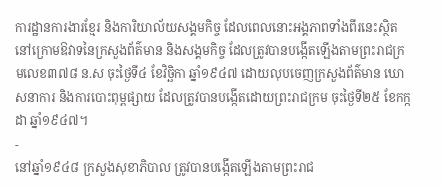ការដ្ឋានការងារខ្មែរ និងការិយាល័យសង្គមកិច្ច ដែលពេលនោះអង្គភាពទាំងពីរនេះស្ថិតនៅក្រោមឱវាទនៃក្រសួងព័ត៌មាន និងសង្គមកិច្ច ដែលត្រូវបានបង្កើតឡើងតាមព្រះរាជក្រមលេខ៣៧៨ ន.ស ចុះថ្ងៃទី៤ ខែវិច្ឆិកា ឆ្នាំ១៩៤៧ ដោយលុបចេញក្រសួងព័ត៌មាន ឃោសនាការ និងការបោះពុម្ពផ្សាយ ដែលត្រូវបានបង្កើតដោយព្រះរាជក្រម ចុះថ្ងៃទី២៥ ខែកក្កដា ឆ្នាំ១៩៤៧។
-
នៅឆ្នាំ១៩៤៨ ក្រសួងសុខាភិបាល ត្រូវបានបង្កើតឡើងតាមព្រះរាជ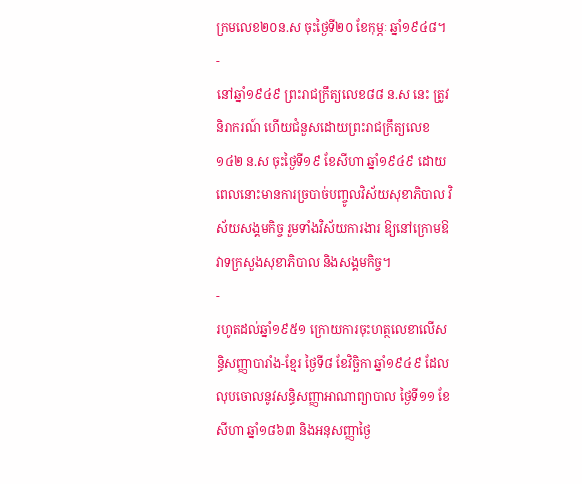ក្រមលេខ២០ន.ស ចុះថ្ងៃទី២០ ខែកុម្ភៈ ឆ្នាំ១៩៤៨។
-
នៅឆ្នាំ១៩៤៩ ព្រះរាជក្រឹត្យលេខ៨៨ ន.ស នេះ ត្រូវនិរាករណ៍ ហើយជំនួសដោយព្រះរាជក្រឹត្យលេខ១៤២ ន.ស ចុះថ្ងៃទី១៩ ខែសីហា ឆ្នាំ១៩៤៩ ដោយពេលនោះមានការច្របាច់បញ្ចូលវិស័យសុខាភិបាល វិស័យសង្គមកិច្ច រួមទាំងវិស័យការងារ ឱ្យនៅក្រោមឱវាទក្រសួងសុខាភិបាល និងសង្គមកិច្ច។
-
រហូតដល់ឆ្នាំ១៩៥១ ក្រោយការចុះហត្ថលេខាលើសន្ធិសញ្ញាបារាំង-ខ្មែរ ថ្ងៃទី៨ ខែវិច្ឆិកា ឆ្នាំ១៩៤៩ ដែលលុបចោលនូវសន្ធិសញ្ញាអាណាព្យាបាល ថ្ងៃទី១១ ខែសីហា ឆ្នាំ១៨៦៣ និងអនុសញ្ញាថ្ងៃ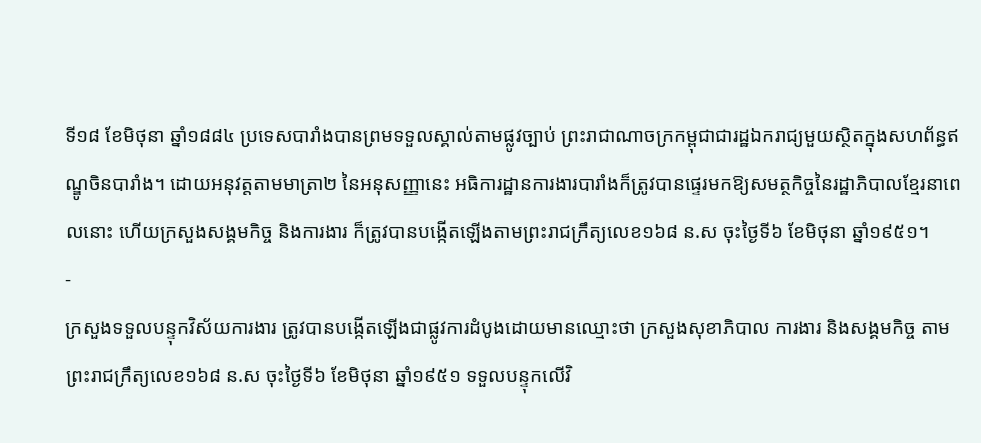ទី១៨ ខែមិថុនា ឆ្នាំ១៨៨៤ ប្រទេសបារាំងបានព្រមទទួលស្គាល់តាមផ្លូវច្បាប់ ព្រះរាជាណាចក្រកម្ពុជាជារដ្ឋឯករាជ្យមួយស្ថិតក្នុងសហព័ន្ធឥណ្ឌូចិនបារាំង។ ដោយអនុវត្តតាមមាត្រា២ នៃអនុសញ្ញានេះ អធិការដ្ឋានការងារបារាំងក៏ត្រូវបានផ្ទេរមកឱ្យសមត្ថកិច្ចនៃរដ្ឋាភិបាលខ្មែរនាពេលនោះ ហើយក្រសួងសង្គមកិច្ច និងការងារ ក៏ត្រូវបានបង្កើតឡើងតាមព្រះរាជក្រឹត្យលេខ១៦៨ ន.ស ចុះថ្ងៃទី៦ ខែមិថុនា ឆ្នាំ១៩៥១។
-
ក្រសួងទទួលបន្ទុកវិស័យការងារ ត្រូវបានបង្កើតឡើងជាផ្លូវការដំបូងដោយមានឈ្មោះថា ក្រសួងសុខាភិបាល ការងារ និងសង្គមកិច្ច តាមព្រះរាជក្រឹត្យលេខ១៦៨ ន.ស ចុះថ្ងៃទី៦ ខែមិថុនា ឆ្នាំ១៩៥១ ទទួលបន្ទុកលើវិ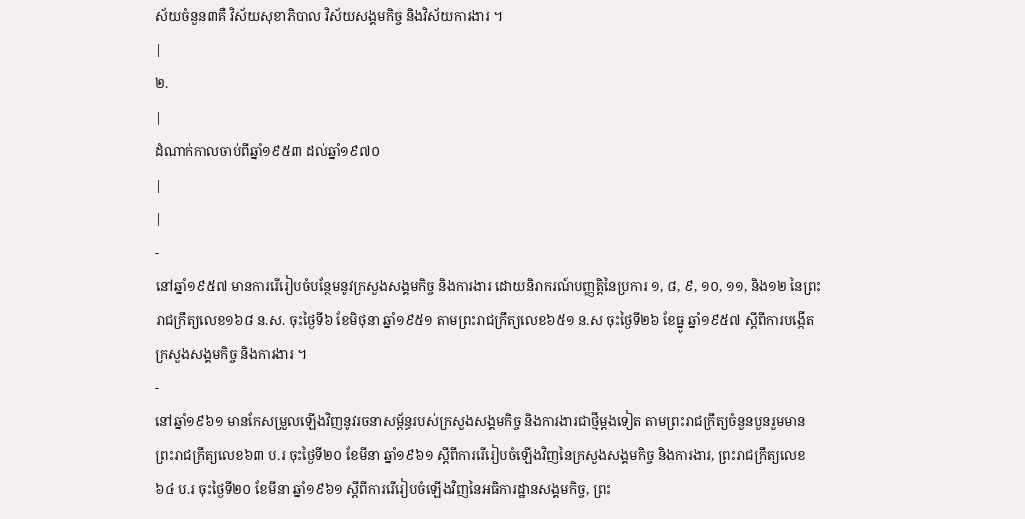ស័យចំនួន៣គឺ វិស័យសុខាភិបាល វិស័យសង្គមកិច្ច និងវិស័យការងារ ។
|
២.
|
ដំណាក់កាលចាប់ពីឆ្នាំ១៩៥៣ ដល់ឆ្នាំ១៩៧០
|
|
-
នៅឆ្នាំ១៩៥៧ មានការរើរៀបចំបន្ថែមនូវក្រសួងសង្គមកិច្ច និងការងារ ដោយនិរាករណ៍បញ្ញត្តិនៃប្រការ ១, ៨, ៩, ១០, ១១, និង១២ នៃព្រះរាជក្រឹត្យលេខ១៦៨ ន.ស. ចុះថ្ងៃទី៦ ខែមិថុនា ឆ្នាំ១៩៥១ តាមព្រះរាជក្រឹត្យលេខ៦៥១ ន.ស ចុះថ្ងៃទី២៦ ខែធ្នូ ឆ្នាំ១៩៥៧ ស្តីពីការបង្កើតក្រសួងសង្គមកិច្ច និងការងារ ។
-
នៅឆ្នាំ១៩៦១ មានកែសម្រួលឡើងវិញនូវរចនាសម្ព័ន្ធរបស់ក្រសួងសង្គមកិច្ច និងការងារជាថ្មីម្តងទៀត តាមព្រះរាជក្រឹត្យចំនួនបួនរួមមាន ព្រះរាជក្រឹត្យលេខ៦៣ ប.រ ចុះថ្ងៃទី២០ ខែមីនា ឆ្នាំ១៩៦១ ស្តីពីការរើរៀបចំឡើងវិញនៃក្រសួងសង្គមកិច្ច និងការងារ, ព្រះរាជក្រឹត្យលេខ៦៤ ប.រ ចុះថ្ងៃទី២០ ខែមីនា ឆ្នាំ១៩៦១ ស្តីពីការរើរៀបចំឡើងវិញនៃអធិការដ្ឋានសង្គមកិច្ច, ព្រះ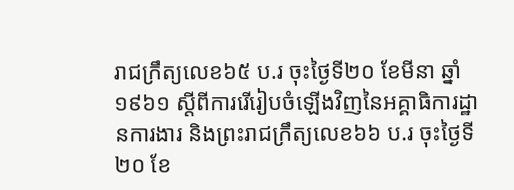រាជក្រឹត្យលេខ៦៥ ប.រ ចុះថ្ងៃទី២០ ខែមីនា ឆ្នាំ១៩៦១ ស្តីពីការរើរៀបចំឡើងវិញនៃអគ្គាធិការដ្ឋានការងារ និងព្រះរាជក្រឹត្យលេខ៦៦ ប.រ ចុះថ្ងៃទី២០ ខែ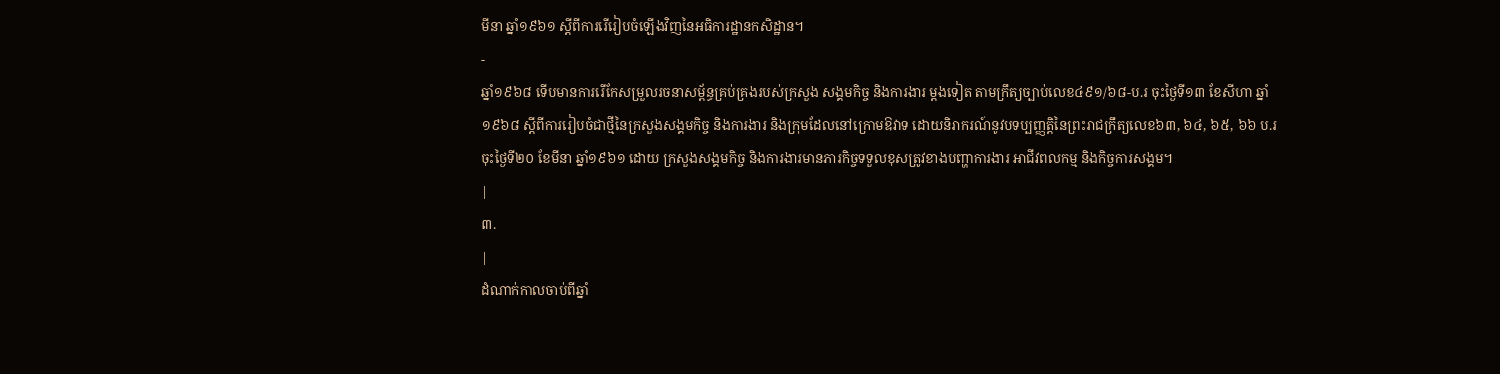មីនា ឆ្នាំ១៩៦១ ស្តីពីការរើរៀបចំឡើងវិញនៃអធិការដ្ឋានកសិដ្ឋាន។
-
ឆ្នាំ១៩៦៨ ទើបមានការរើកែសម្រួលរចនាសម្ព័ន្ធគ្រប់គ្រងរបស់ក្រសួង សង្គមកិច្ច និងការងារ ម្តងទៀត តាមក្រឹត្យច្បាប់លេខ៤៩១/៦៨-ប.រ ចុះថ្ងៃទី១៣ ខែសីហា ឆ្នាំ១៩៦៨ ស្តីពីការរៀបចំជាថ្មីនៃក្រសួងសង្គមកិច្ច និងការងារ និងក្រុមដែលនៅក្រោមឱវាទ ដោយនិរាករណ៍នូវបទប្បញ្ញត្តិនៃព្រះរាជក្រឹត្យលេខ៦៣, ៦៤, ៦៥, ៦៦ ប.រ ចុះថ្ងៃទី២០ ខែមីនា ឆ្នាំ១៩៦១ ដោយ ក្រសួងសង្គមកិច្ច និងការងារមានភារកិច្ចទទួលខុសត្រូវខាងបញ្ហាការងារ អាជីវពលកម្ម និងកិច្ចការសង្គម។
|
៣.
|
ដំណាក់កាលចាប់ពីឆ្នាំ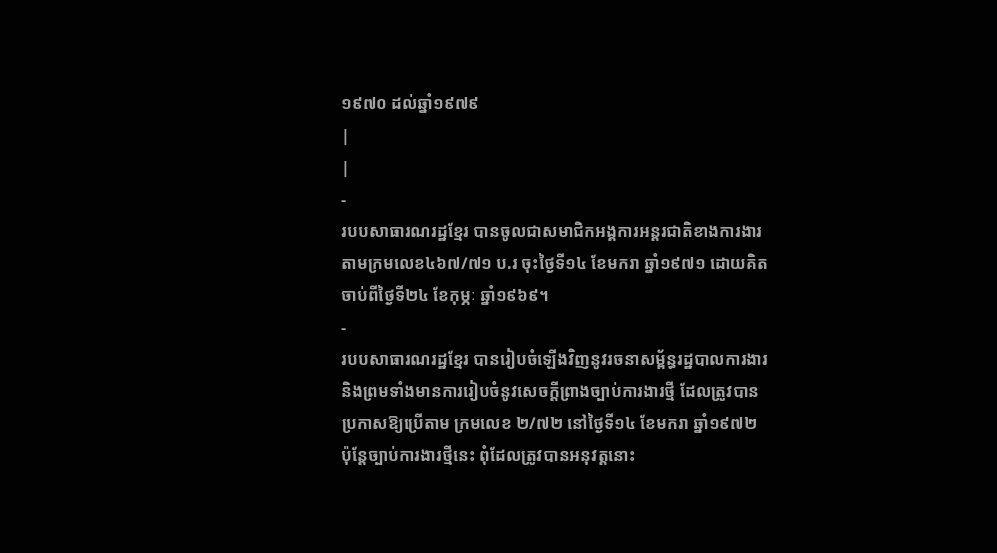១៩៧០ ដល់ឆ្នាំ១៩៧៩
|
|
-
របបសាធារណរដ្ឋខ្មែរ បានចូលជាសមាជិកអង្គការអន្តរជាតិខាងការងារតាមក្រមលេខ៤៦៧/៧១ ប.រ ចុះថ្ងៃទី១៤ ខែមករា ឆ្នាំ១៩៧១ ដោយគិតចាប់ពីថ្ងៃទី២៤ ខែកុម្ភៈ ឆ្នាំ១៩៦៩។
-
របបសាធារណរដ្ឋខ្មែរ បានរៀបចំឡើងវិញនូវរចនាសម្ព័ន្ធរដ្ឋបាលការងារ និងព្រមទាំងមានការរៀបចំនូវសេចក្តីព្រាងច្បាប់ការងារថ្មី ដែលត្រូវបានប្រកាសឱ្យប្រើតាម ក្រមលេខ ២/៧២ នៅថ្ងៃទី១៤ ខែមករា ឆ្នាំ១៩៧២ ប៉ុន្តែច្បាប់ការងារថ្មីនេះ ពុំដែលត្រូវបានអនុវត្តនោះ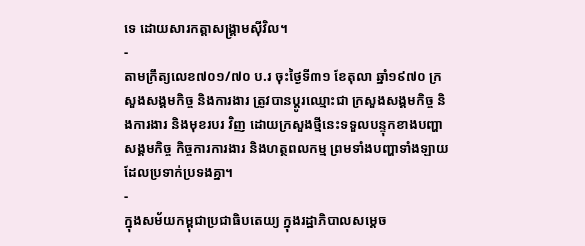ទេ ដោយសារកត្តាសង្គ្រាមស៊ីវិល។
-
តាមក្រឹត្យលេខ៧០១/៧០ ប.រ ចុះថ្ងៃទី៣១ ខែតុលា ឆ្នាំ១៩៧០ ក្រសួងសង្គមកិច្ច និងការងារ ត្រូវបានប្តូរឈ្មោះជា ក្រសួងសង្គមកិច្ច និងការងារ និងមុខរបរ វិញ ដោយក្រសួងថ្មីនេះទទួលបន្ទុកខាងបញ្ហាសង្គមកិច្ច កិច្ចការការងារ និងហត្ថពលកម្ម ព្រមទាំងបញ្ហាទាំងឡាយ ដែលប្រទាក់ប្រទងគ្នា។
-
ក្នុងសម័យកម្ពុជាប្រជាធិបតេយ្យ ក្នុងរដ្ឋាភិបាលសម្តេច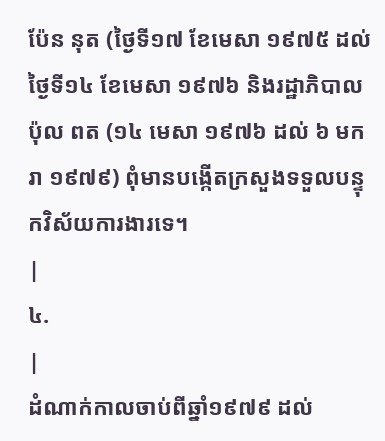ប៉ែន នុត (ថ្ងៃទី១៧ ខែមេសា ១៩៧៥ ដល់ថ្ងៃទី១៤ ខែមេសា ១៩៧៦ និងរដ្ឋាភិបាល ប៉ុល ពត (១៤ មេសា ១៩៧៦ ដល់ ៦ មករា ១៩៧៩) ពុំមានបង្កើតក្រសួងទទួលបន្ទុកវិស័យការងារទេ។
|
៤.
|
ដំណាក់កាលចាប់ពីឆ្នាំ១៩៧៩ ដល់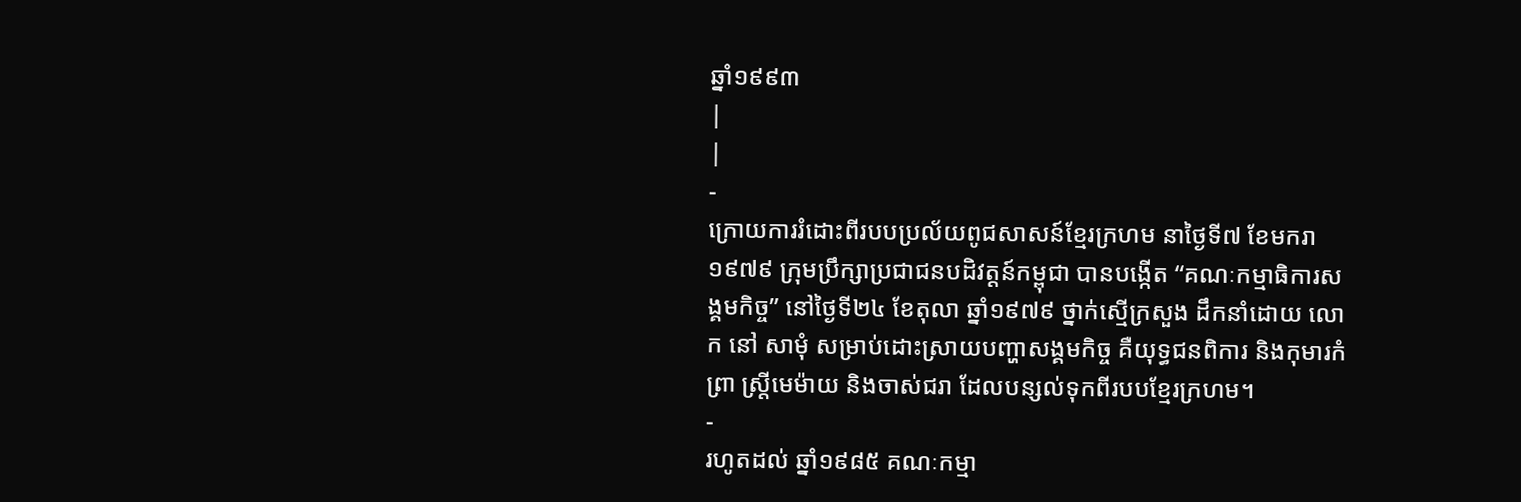ឆ្នាំ១៩៩៣
|
|
-
ក្រោយការរំដោះពីរបបប្រល័យពូជសាសន៍ខ្មែរក្រហម នាថ្ងៃទី៧ ខែមករា ១៩៧៩ ក្រុមប្រឹក្សាប្រជាជនបដិវត្ដន៍កម្ពុជា បានបង្កើត “គណៈកម្មាធិការសង្គមកិច្ច” នៅថ្ងៃទី២៤ ខែតុលា ឆ្នាំ១៩៧៩ ថ្នាក់ស្មើក្រសួង ដឹកនាំដោយ លោក នៅ សាមុំ សម្រាប់ដោះស្រាយបញ្ហាសង្គមកិច្ច គឺយុទ្ធជនពិការ និងកុមារកំព្រា ស្ត្រីមេម៉ាយ និងចាស់ជរា ដែលបន្សល់ទុកពីរបបខ្មែរក្រហម។
-
រហូតដល់ ឆ្នាំ១៩៨៥ គណៈកម្មា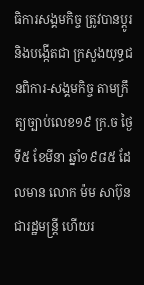ធិការសង្គមកិច្ច ត្រូវបានប្ដូរ និងបង្កើតជា ក្រសួងយុទ្ធជនពិការ-សង្គមកិច្ច តាមក្រឹត្យច្បាប់លេខ១៩ ក្រ.ច ថ្ងៃទី៥ ខែមីនា ឆ្នាំ១៩៨៥ ដែលមាន លោក ម៉ម សាប៊ុន ជារដ្ឋមន្ដ្រី ហើយរ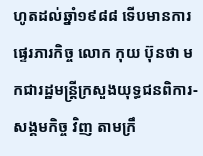ហូតដល់ឆ្នាំ១៩៨៨ ទើបមានការផ្ទេរភារកិច្ច លោក កុយ ប៊ុនថា មកជារដ្ឋមន្ត្រីក្រសួងយុទ្ធជនពិការ-សង្គមកិច្ច វិញ តាមក្រឹ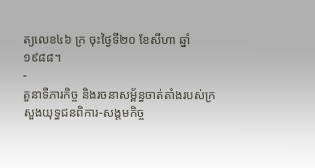ត្យលេខ៤៦ ក្រ ចុះថ្ងៃទី២០ ខែសីហា ឆ្នាំ១៩៨៨។
-
តួនាទីភារកិច្ច និងរចនាសម្ព័ន្ធចាត់តាំងរបស់ក្រសួងយុទ្ធជនពិការ-សង្គមកិច្ច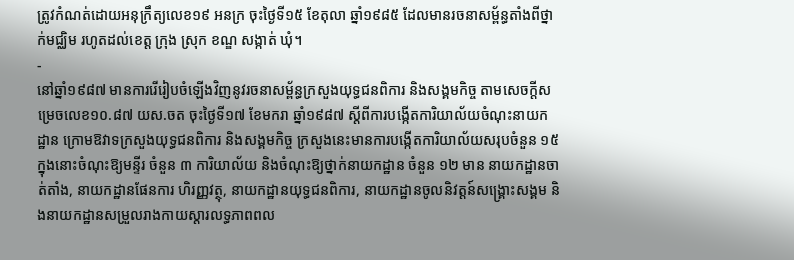ត្រូវកំណត់ដោយអនុក្រឹត្យលេខ១៩ អនក្រ ចុះថ្ងៃទី១៥ ខែតុលា ឆ្នាំ១៩៨៥ ដែលមានរចនាសម្ព័ន្ធតាំងពីថ្នាក់មជ្ឈិម រហូតដល់ខេត្ត ក្រុង ស្រុក ខណ្ឌ សង្កាត់ ឃុំ។
-
នៅឆ្នាំ១៩៨៧ មានការរើរៀបចំឡើងវិញនូវរចនាសម្ព័ន្ធក្រសួងយុទ្ធជនពិការ និងសង្គមកិច្ច តាមសេចក្តីសម្រេចលេខ១០.៨៧ យស.ចត ចុះថ្ងៃទី១៧ ខែមករា ឆ្នាំ១៩៨៧ ស្តីពីការបង្កើតការិយាល័យចំណុះនាយកដ្ឋាន ក្រោមឱវាទក្រសួងយុទ្ធជនពិការ និងសង្គមកិច្ច ក្រសួងនេះមានការបង្កើតការិយាល័យសរុបចំនួន ១៥ ក្នុងនោះចំណុះឱ្យមន្ទីរ ចំនួន ៣ ការិយាល័យ និងចំណុះឱ្យថ្នាក់នាយកដ្ឋាន ចំនួន ១២ មាន នាយកដ្ឋានចាត់តាំង, នាយកដ្ឋានផែនការ ហិរញ្ញវត្ថុ, នាយកដ្ឋានយុទ្ធជនពិការ, នាយកដ្ឋានចូលនិវត្តន៍សង្គ្រោះសង្គម និងនាយកដ្ឋានសម្រួលរាងកាយស្តារលទ្ធភាពពល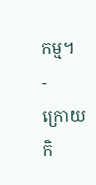កម្ម។
-
ក្រោយកិ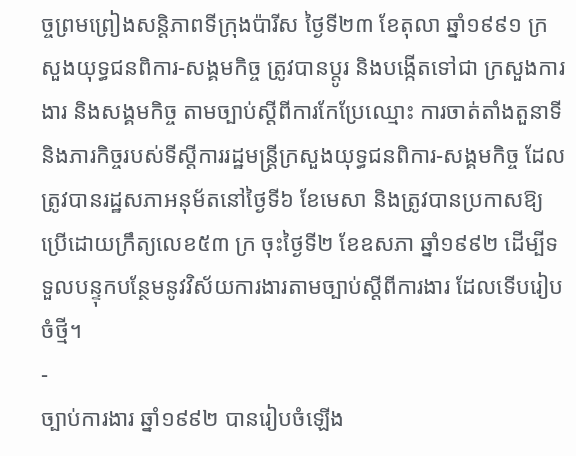ច្ចព្រមព្រៀងសន្ដិភាពទីក្រុងប៉ារីស ថ្ងៃទី២៣ ខែតុលា ឆ្នាំ១៩៩១ ក្រសួងយុទ្ធជនពិការ-សង្គមកិច្ច ត្រូវបានប្តូរ និងបង្កើតទៅជា ក្រសួងការងារ និងសង្គមកិច្ច តាមច្បាប់ស្តីពីការកែប្រែឈ្មោះ ការចាត់តាំងតួនាទី និងភារកិច្ចរបស់ទីស្តីការរដ្ឋមន្ត្រីក្រសួងយុទ្ធជនពិការ-សង្គមកិច្ច ដែលត្រូវបានរដ្ឋសភាអនុម័តនៅថ្ងៃទី៦ ខែមេសា និងត្រូវបានប្រកាសឱ្យប្រើដោយក្រឹត្យលេខ៥៣ ក្រ ចុះថ្ងៃទី២ ខែឧសភា ឆ្នាំ១៩៩២ ដើម្បីទទួលបន្ទុកបន្ថែមនូវវិស័យការងារតាមច្បាប់ស្តីពីការងារ ដែលទើបរៀបចំថ្មី។
-
ច្បាប់ការងារ ឆ្នាំ១៩៩២ បានរៀបចំឡើង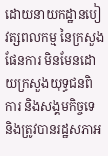ដោយនាយកដ្ឋានបៀវត្សពលកម្ម នៃក្រសួងផែនការ មិនមែនដោយក្រសួងយុទ្ធជនពិការ និងសង្គមកិច្ចទេ និងត្រូវបានរដ្ឋសភាអ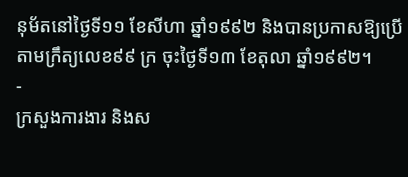នុម័តនៅថ្ងៃទី១១ ខែសីហា ឆ្នាំ១៩៩២ និងបានប្រកាសឱ្យប្រើតាមក្រឹត្យលេខ៩៩ ក្រ ចុះថ្ងៃទី១៣ ខែតុលា ឆ្នាំ១៩៩២។
-
ក្រសួងការងារ និងស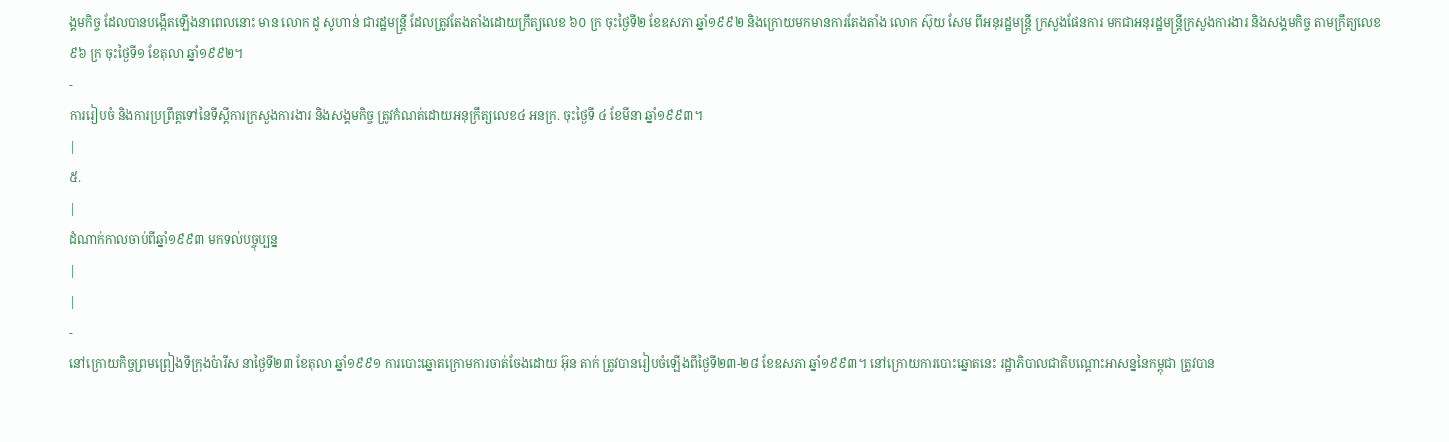ង្គមកិច្ច ដែលបានបង្កើតឡើងនាពេលនោះ មាន លោក ដូ សូហាន់ ជារដ្ឋមន្ត្រី ដែលត្រូវតែងតាំងដោយក្រឹត្យលេខ ៦០ ក្រ ចុះថ្ងៃទី២ ខែឧសភា ឆ្នាំ១៩៩២ និងក្រោយមកមានការតែងតាំង លោក ស៊ុយ សែម ពីអនុរដ្ឋមន្ត្រី ក្រសួងផែនការ មកជាអនុរដ្ឋមន្ត្រីក្រសួងការងារ និងសង្គមកិច្ច តាមក្រឹត្យលេខ ៩៦ ក្រ ចុះថ្ងៃទី១ ខែតុលា ឆ្នាំ១៩៩២។
-
ការរៀបចំ និងការប្រព្រឹត្តទៅនៃទីស្តីការក្រសួងការងារ និងសង្គមកិច្ច ត្រូវកំណត់ដោយអនុក្រឹត្យលេខ៤ អនក្រ. ចុះថ្ងៃទី ៤ ខែមីនា ឆ្នាំ១៩៩៣។
|
៥.
|
ដំណាក់កាលចាប់ពីឆ្នាំ១៩៩៣ មកទល់បច្ចុប្បន្ន
|
|
-
នៅក្រោយកិច្ចព្រមព្រៀងទីក្រុងប៉ារីស នាថ្ងៃទី២៣ ខែតុលា ឆ្នាំ១៩៩១ ការបោះឆ្នោតក្រោមការចាត់ចែងដោយ អ៊ុន តាក់ ត្រូវបានរៀបចំឡើងពីថ្ងៃទី២៣-២៨ ខែឧសភា ឆ្នាំ១៩៩៣។ នៅក្រោយការបោះឆ្នោតនេះ រដ្ឋាភិបាលជាតិបណ្តោះអាសន្ននៃកម្ពុជា ត្រូវបាន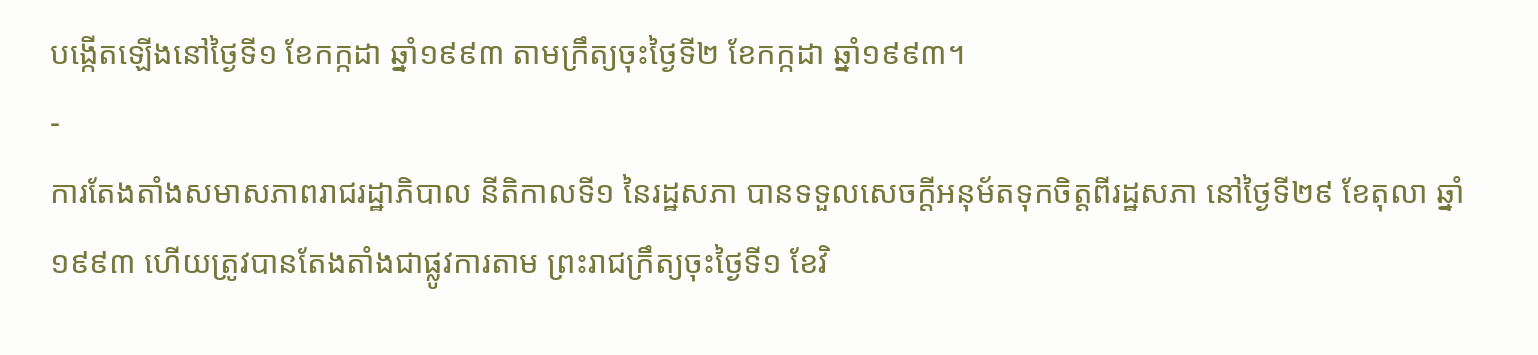បង្កើតឡើងនៅថ្ងៃទី១ ខែកក្កដា ឆ្នាំ១៩៩៣ តាមក្រឹត្យចុះថ្ងៃទី២ ខែកក្កដា ឆ្នាំ១៩៩៣។
-
ការតែងតាំងសមាសភាពរាជរដ្ឋាភិបាល នីតិកាលទី១ នៃរដ្ឋសភា បានទទួលសេចក្តីអនុម័តទុកចិត្តពីរដ្ឋសភា នៅថ្ងៃទី២៩ ខែតុលា ឆ្នាំ១៩៩៣ ហើយត្រូវបានតែងតាំងជាផ្លូវការតាម ព្រះរាជក្រឹត្យចុះថ្ងៃទី១ ខែវិ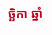ច្ឆិកា ឆ្នាំ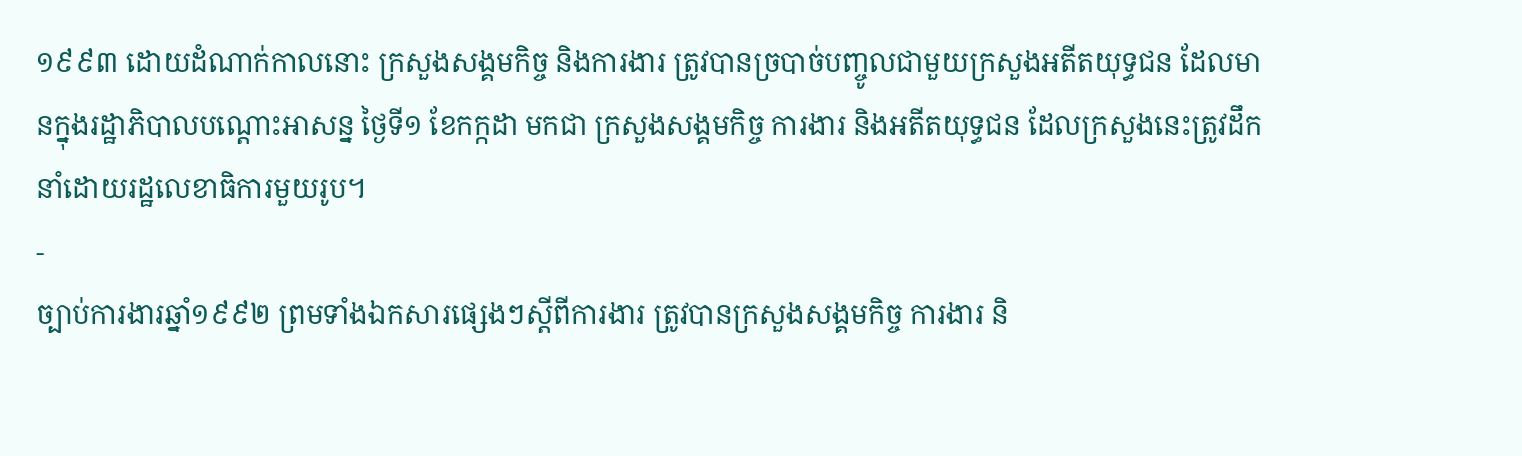១៩៩៣ ដោយដំណាក់កាលនោះ ក្រសួងសង្គមកិច្ច និងការងារ ត្រូវបានច្របាច់បញ្ចូលជាមួយក្រសួងអតីតយុទ្ធជន ដែលមានក្នុងរដ្ឋាភិបាលបណ្តោះអាសន្ន ថ្ងៃទី១ ខែកក្កដា មកជា ក្រសួងសង្គមកិច្ច ការងារ និងអតីតយុទ្ធជន ដែលក្រសួងនេះត្រូវដឹកនាំដោយរដ្ឋលេខាធិការមួយរូប។
-
ច្បាប់ការងារឆ្នាំ១៩៩២ ព្រមទាំងឯកសារផ្សេងៗស្តីពីការងារ ត្រូវបានក្រសួងសង្គមកិច្ច ការងារ និ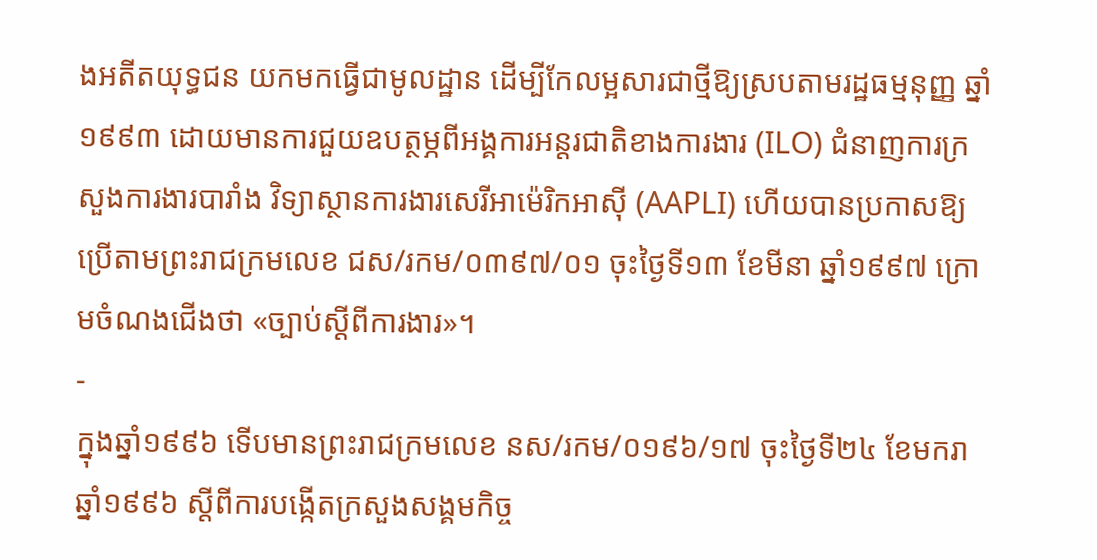ងអតីតយុទ្ធជន យកមកធ្វើជាមូលដ្ឋាន ដើម្បីកែលម្អសារជាថ្មីឱ្យស្របតាមរដ្ឋធម្មនុញ្ញ ឆ្នាំ១៩៩៣ ដោយមានការជួយឧបត្ថម្ភពីអង្គការអន្តរជាតិខាងការងារ (ILO) ជំនាញការក្រសួងការងារបារាំង វិទ្យាស្ថានការងារសេរីអាម៉េរិកអាស៊ី (AAPLI) ហើយបានប្រកាសឱ្យប្រើតាមព្រះរាជក្រមលេខ ជស/រកម/០៣៩៧/០១ ចុះថ្ងៃទី១៣ ខែមីនា ឆ្នាំ១៩៩៧ ក្រោមចំណងជើងថា «ច្បាប់ស្តីពីការងារ»។
-
ក្នុងឆ្នាំ១៩៩៦ ទើបមានព្រះរាជក្រមលេខ នស/រកម/០១៩៦/១៧ ចុះថ្ងៃទី២៤ ខែមករា ឆ្នាំ១៩៩៦ ស្តីពីការបង្កើតក្រសួងសង្គមកិច្ច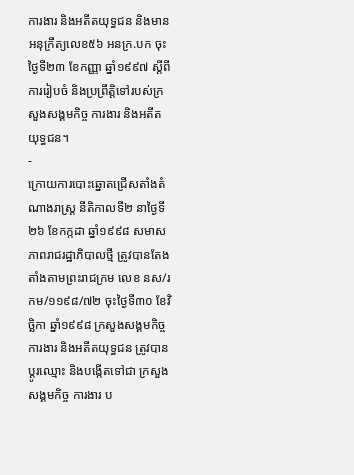ការងារ និងអតីតយុទ្ធជន និងមានអនុក្រឹត្យលេខ៥៦ អនក្រ.បក ចុះថ្ងៃទី២៣ ខែកញ្ញា ឆ្នាំ១៩៩៧ ស្តីពីការរៀបចំ និងប្រព្រឹត្តិទៅរបស់ក្រសួងសង្គមកិច្ច ការងារ និងអតីតយុទ្ធជន។
-
ក្រោយការបោះឆ្នោតជ្រើសតាំងតំណាងរាស្ត្រ នីតិកាលទី២ នាថ្ងៃទី២៦ ខែកក្កដា ឆ្នាំ១៩៩៨ សមាសភាពរាជរដ្ឋាភិបាលថ្មី ត្រូវបានតែងតាំងតាមព្រះរាជក្រម លេខ នស/រកម/១១៩៨/៧២ ចុះថ្ងៃទី៣០ ខែវិច្ឆិកា ឆ្នាំ១៩៩៨ ក្រសួងសង្គមកិច្ច ការងារ និងអតីតយុទ្ធជន ត្រូវបានប្តូរឈ្មោះ និងបង្កើតទៅជា ក្រសួងសង្គមកិច្ច ការងារ ប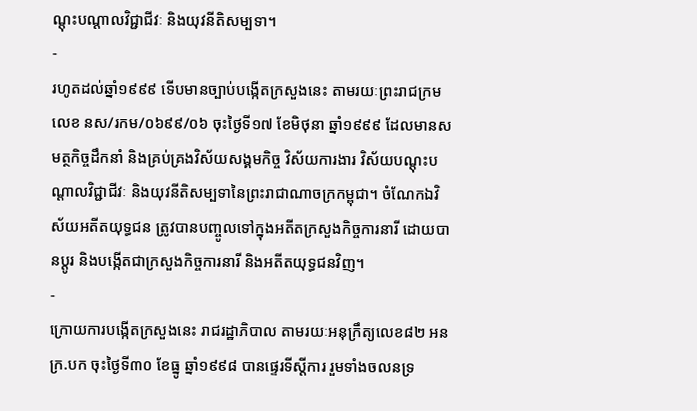ណ្តុះបណ្តាលវិជ្ជាជីវៈ និងយុវនីតិសម្បទា។
-
រហូតដល់ឆ្នាំ១៩៩៩ ទើបមានច្បាប់បង្កើតក្រសួងនេះ តាមរយៈព្រះរាជក្រមលេខ នស/រកម/០៦៩៩/០៦ ចុះថ្ងៃទី១៧ ខែមិថុនា ឆ្នាំ១៩៩៩ ដែលមានសមត្ថកិច្ចដឹកនាំ និងគ្រប់គ្រងវិស័យសង្គមកិច្ច វិស័យការងារ វិស័យបណ្តុះបណ្តាលវិជ្ជាជីវៈ និងយុវនីតិសម្បទានៃព្រះរាជាណាចក្រកម្ពុជា។ ចំណែកឯវិស័យអតីតយុទ្ធជន ត្រូវបានបញ្ចូលទៅក្នុងអតីតក្រសួងកិច្ចការនារី ដោយបានប្តូរ និងបង្កើតជាក្រសួងកិច្ចការនារី និងអតីតយុទ្ធជនវិញ។
-
ក្រោយការបង្កើតក្រសួងនេះ រាជរដ្ឋាភិបាល តាមរយៈអនុក្រឹត្យលេខ៨២ អនក្រ.បក ចុះថ្ងៃទី៣០ ខែធ្នូ ឆ្នាំ១៩៩៨ បានផ្ទេរទីស្តីការ រួមទាំងចលនទ្រ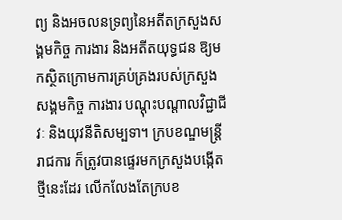ព្យ និងអចលនទ្រព្យនៃអតីតក្រសួងសង្គមកិច្ច ការងារ និងអតីតយុទ្ធជន ឱ្យមកស្ថិតក្រោមការគ្រប់គ្រងរបស់ក្រសួងសង្គមកិច្ច ការងារ បណ្តុះបណ្តាលវិជ្ជាជីវៈ និងយុវនីតិសម្បទា។ ក្របខណ្ឌមន្ត្រីរាជការ ក៏ត្រូវបានផ្ទេរមកក្រសួងបង្កើតថ្មីនេះដែរ លើកលែងតែក្របខ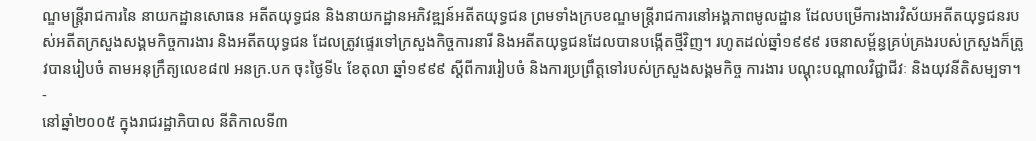ណ្ឌមន្ត្រីរាជការនៃ នាយកដ្ឋានសោធន អតីតយុទ្ធជន និងនាយកដ្ឋានអភិវឌ្ឍន៍អតីតយុទ្ធជន ព្រមទាំងក្របខណ្ឌមន្ត្រីរាជការនៅអង្គភាពមូលដ្ឋាន ដែលបម្រើការងារវិស័យអតីតយុទ្ធជនរបស់អតីតក្រសួងសង្គមកិច្ចការងារ និងអតីតយុទ្ធជន ដែលត្រូវផ្ទេរទៅក្រសួងកិច្ចការនារី និងអតីតយុទ្ធជនដែលបានបង្កើតថ្មីវិញ។ រហូតដល់ឆ្នាំ១៩៩៩ រចនាសម្ព័ន្ធគ្រប់គ្រងរបស់ក្រសួងក៏ត្រូវបានរៀបចំ តាមអនុក្រឹត្យលេខ៨៧ អនក្រ.បក ចុះថ្ងៃទី៤ ខែតុលា ឆ្នាំ១៩៩៩ ស្តីពីការរៀបចំ និងការប្រព្រឹត្តទៅរបស់ក្រសួងសង្គមកិច្ច ការងារ បណ្តុះបណ្តាលវិជ្ជាជីវៈ និងយុវនីតិសម្បទា។
-
នៅឆ្នាំ២០០៥ ក្នុងរាជរដ្ឋាភិបាល នីតិកាលទី៣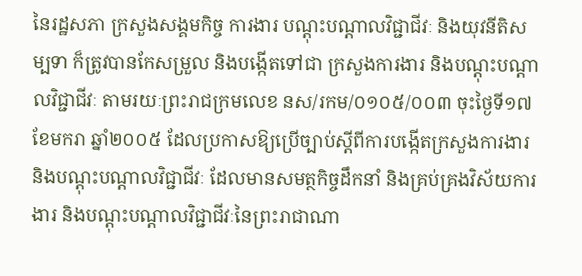នៃរដ្ឋសភា ក្រសួងសង្គមកិច្ច ការងារ បណ្តុះបណ្តាលវិជ្ជាជីវៈ និងយុវនីតិសម្បទា ក៏ត្រូវបានកែសម្រួល និងបង្កើតទៅជា ក្រសួងការងារ និងបណ្តុះបណ្តាលវិជ្ជាជីវៈ តាមរយៈព្រះរាជក្រមលេខ នស/រកម/០១០៥/០០៣ ចុះថ្ងៃទី១៧ ខែមករា ឆ្នាំ២០០៥ ដែលប្រកាសឱ្យប្រើច្បាប់ស្តីពីការបង្កើតក្រសួងការងារ និងបណ្តុះបណ្តាលវិជ្ជាជីវៈ ដែលមានសមត្ថកិច្ចដឹកនាំ និងគ្រប់គ្រងវិស័យការងារ និងបណ្តុះបណ្តាលវិជ្ជាជីវៈនៃព្រះរាជាណា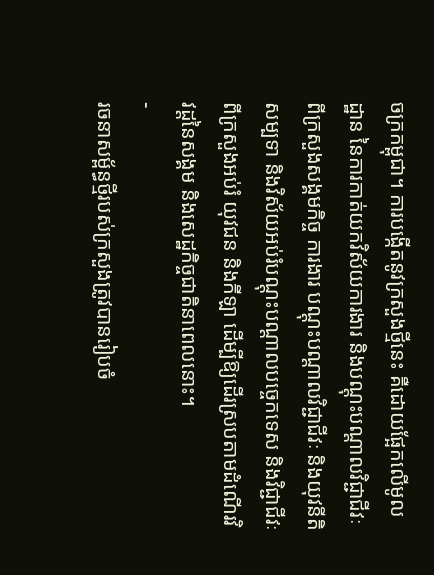ចក្រកម្ពុជា។ ការបង្កើតនូវក្រសួងថ្មីនេះ គឺដោយផ្អែកលើមូលដ្ឋាន នៃការកាត់យកវិស័យការងារ និងបណ្តុះបណ្តាលវិជ្ជាជីវៈ ពីក្រសួងសង្គមកិច្ច ការងារ បណ្តុះបណ្តាលវិជ្ជាជីវៈ និងយុវនីតិសម្បទា និងវិស័យអប់រំបណ្តុះបណ្តាលបច្ចេកទេស និងវិជ្ជាជីវៈ ពីក្រសួងអប់រំ យុវជន និងកីឡា ដើម្បីឱ្យដើរស្របតាមដំណើរវិវដ្ដនៃសង្គម និងសេដ្ឋកិច្ចជាតិនាពេលនោះ។
-
រចនាសម្ព័ន្ធថ្មីរបស់ក្រសួងត្រូវបានរៀបចំ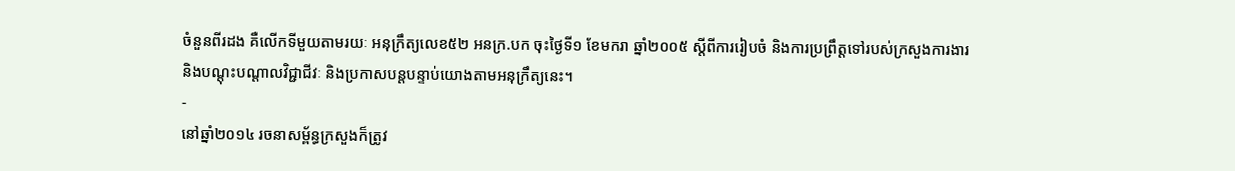ចំនួនពីរដង គឺលើកទីមួយតាមរយៈ អនុក្រឹត្យលេខ៥២ អនក្រ.បក ចុះថ្ងៃទី១ ខែមករា ឆ្នាំ២០០៥ ស្តីពីការរៀបចំ និងការប្រព្រឹត្តទៅរបស់ក្រសួងការងារ និងបណ្តុះបណ្តាលវិជ្ជាជីវៈ និងប្រកាសបន្តបន្ទាប់យោងតាមអនុក្រឹត្យនេះ។
-
នៅឆ្នាំ២០១៤ រចនាសម្ព័ន្ធក្រសួងក៏ត្រូវ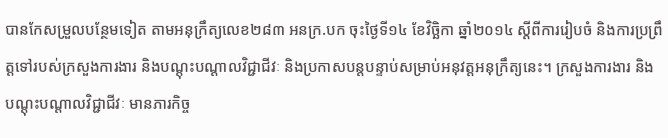បានកែសម្រួលបន្ថែមទៀត តាមអនុក្រឹត្យលេខ២៨៣ អនក្រ.បក ចុះថ្ងៃទី១៤ ខែវិច្ឆិកា ឆ្នាំ២០១៤ ស្តីពីការរៀបចំ និងការប្រព្រឹត្តទៅរបស់ក្រសួងការងារ និងបណ្តុះបណ្តាលវិជ្ជាជីវៈ និងប្រកាសបន្តបន្ទាប់សម្រាប់អនុវត្តអនុក្រឹត្យនេះ។ ក្រសួងការងារ និងបណ្តុះបណ្តាលវិជ្ជាជីវៈ មានភារកិច្ច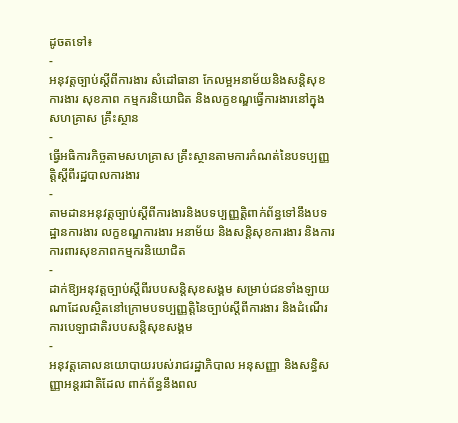ដូចតទៅ៖
-
អនុវត្តច្បាប់ស្តីពីការងារ សំដៅធានា កែលម្អអនាម័យនិងសន្តិសុខការងារ សុខភាព កម្មករនិយោជិត និងលក្ខខណ្ឌធ្វើការងារនៅក្នុងសហគ្រាស គ្រឹះស្ថាន
-
ធ្វើអធិការកិច្ចតាមសហគ្រាស គ្រឹះស្ថានតាមការកំណត់នៃបទប្បញ្ញត្តិស្តីពីរដ្ឋបាលការងារ
-
តាមដានអនុវត្តច្បាប់ស្តីពីការងារនិងបទប្បញ្ញត្តិពាក់ព័ន្ធទៅនឹងបទដ្ឋានការងារ លក្ខខណ្ឌការងារ អនាម័យ និងសន្តិសុខការងារ និងការការពារសុខភាពកម្មករនិយោជិត
-
ដាក់ឱ្យអនុវត្តច្បាប់ស្តីពីរបបសន្តិសុខសង្គម សម្រាប់ជនទាំងឡាយណាដែលស្ថិតនៅក្រោមបទប្បញ្ញត្តិនៃច្បាប់ស្តីពីការងារ និងដំណើរការបេឡាជាតិរបបសន្តិសុខសង្គម
-
អនុវត្តគោលនយោបាយរបស់រាជរដ្ឋាភិបាល អនុសញ្ញា និងសន្ធិសញ្ញាអន្តរជាតិដែល ពាក់ព័ន្ធនឹងពល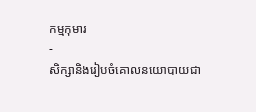កម្មកុមារ
-
សិក្សានិងរៀបចំគោលនយោបាយជា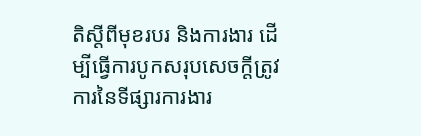តិស្ដីពីមុខរបរ និងការងារ ដើម្បីធ្វើការបូកសរុបសេចក្តីត្រូវការនៃទីផ្សារការងារ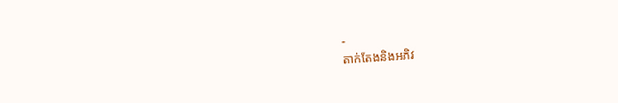-
តាក់តែងនិងអភិវ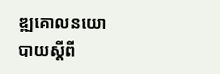ឌ្ឍគោលនយោបាយស្តីពី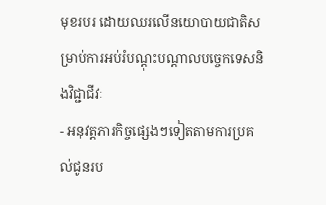មុខរបរ ដោយឈរលើនយោបាយជាតិសម្រាប់ការអប់រំបណ្ដុះបណ្ដាលបច្ចេកទេសនិងវិជ្ជាជីវៈ
- អនុវត្តភារកិច្ចផ្សេងៗទៀតតាមការប្រគល់ជូនរប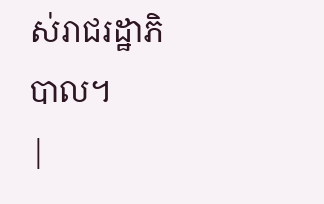ស់រាជរដ្ឋាភិបាល។
|